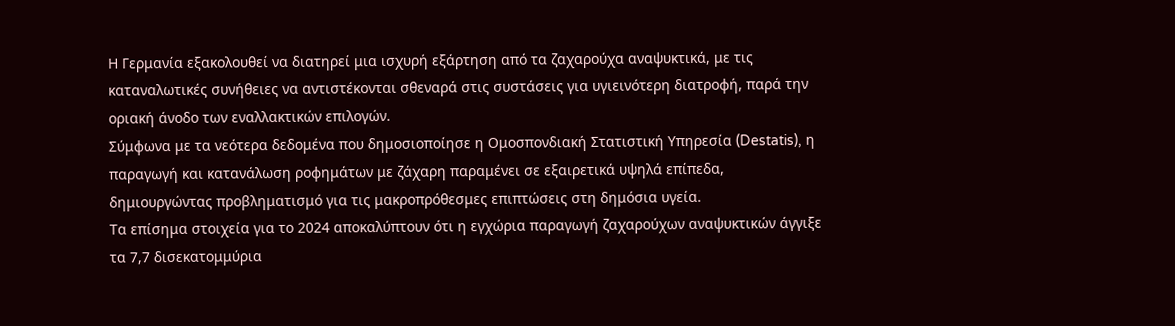Η Γερμανία εξακολουθεί να διατηρεί μια ισχυρή εξάρτηση από τα ζαχαρούχα αναψυκτικά, με τις καταναλωτικές συνήθειες να αντιστέκονται σθεναρά στις συστάσεις για υγιεινότερη διατροφή, παρά την οριακή άνοδο των εναλλακτικών επιλογών.
Σύμφωνα με τα νεότερα δεδομένα που δημοσιοποίησε η Ομοσπονδιακή Στατιστική Υπηρεσία (Destatis), η παραγωγή και κατανάλωση ροφημάτων με ζάχαρη παραμένει σε εξαιρετικά υψηλά επίπεδα, δημιουργώντας προβληματισμό για τις μακροπρόθεσμες επιπτώσεις στη δημόσια υγεία.
Τα επίσημα στοιχεία για το 2024 αποκαλύπτουν ότι η εγχώρια παραγωγή ζαχαρούχων αναψυκτικών άγγιξε τα 7,7 δισεκατομμύρια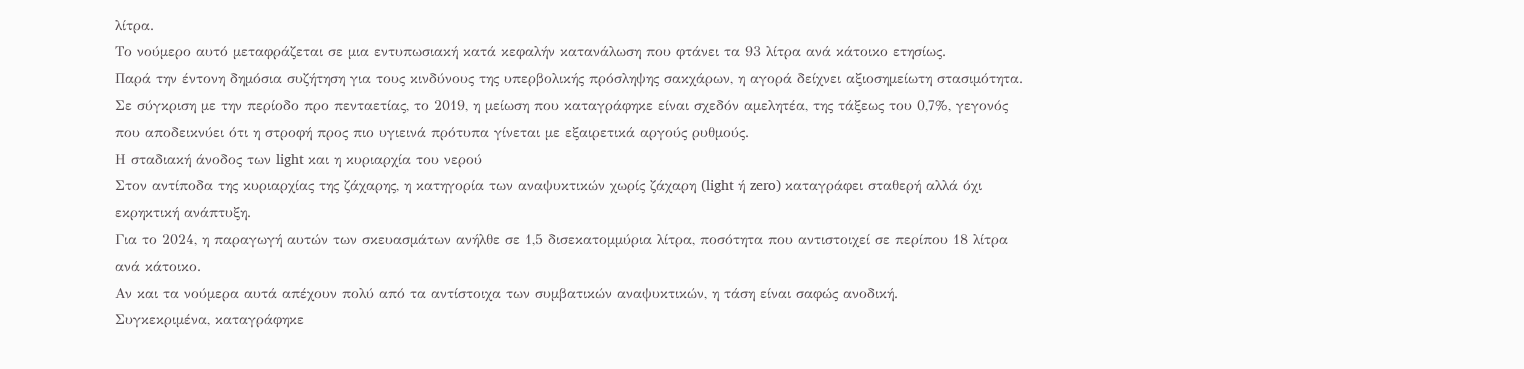λίτρα.
Το νούμερο αυτό μεταφράζεται σε μια εντυπωσιακή κατά κεφαλήν κατανάλωση που φτάνει τα 93 λίτρα ανά κάτοικο ετησίως.
Παρά την έντονη δημόσια συζήτηση για τους κινδύνους της υπερβολικής πρόσληψης σακχάρων, η αγορά δείχνει αξιοσημείωτη στασιμότητα.
Σε σύγκριση με την περίοδο προ πενταετίας, το 2019, η μείωση που καταγράφηκε είναι σχεδόν αμελητέα, της τάξεως του 0,7%, γεγονός που αποδεικνύει ότι η στροφή προς πιο υγιεινά πρότυπα γίνεται με εξαιρετικά αργούς ρυθμούς.
Η σταδιακή άνοδος των light και η κυριαρχία του νερού
Στον αντίποδα της κυριαρχίας της ζάχαρης, η κατηγορία των αναψυκτικών χωρίς ζάχαρη (light ή zero) καταγράφει σταθερή αλλά όχι εκρηκτική ανάπτυξη.
Για το 2024, η παραγωγή αυτών των σκευασμάτων ανήλθε σε 1,5 δισεκατομμύρια λίτρα, ποσότητα που αντιστοιχεί σε περίπου 18 λίτρα ανά κάτοικο.
Αν και τα νούμερα αυτά απέχουν πολύ από τα αντίστοιχα των συμβατικών αναψυκτικών, η τάση είναι σαφώς ανοδική.
Συγκεκριμένα, καταγράφηκε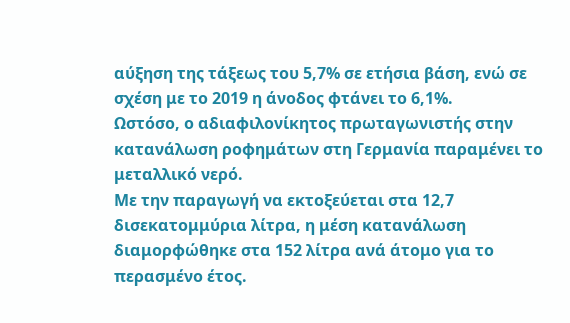αύξηση της τάξεως του 5,7% σε ετήσια βάση, ενώ σε σχέση με το 2019 η άνοδος φτάνει το 6,1%.
Ωστόσο, ο αδιαφιλονίκητος πρωταγωνιστής στην κατανάλωση ροφημάτων στη Γερμανία παραμένει το μεταλλικό νερό.
Με την παραγωγή να εκτοξεύεται στα 12,7 δισεκατομμύρια λίτρα, η μέση κατανάλωση διαμορφώθηκε στα 152 λίτρα ανά άτομο για το περασμένο έτος.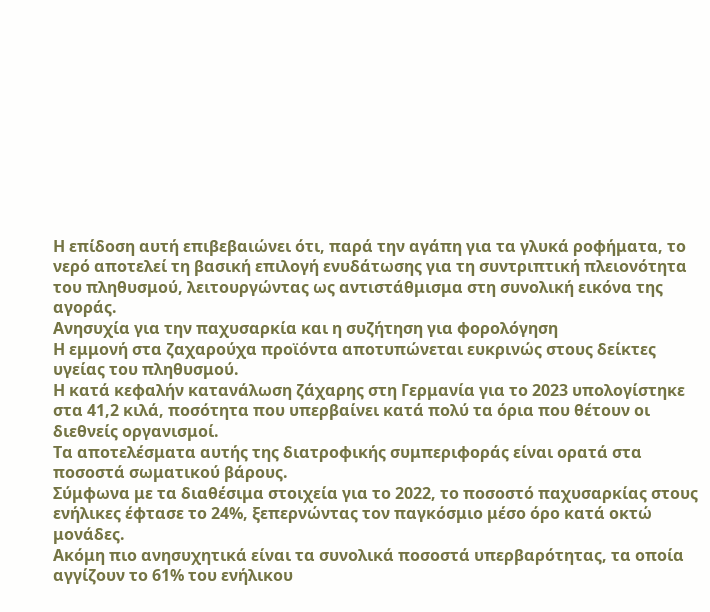Η επίδοση αυτή επιβεβαιώνει ότι, παρά την αγάπη για τα γλυκά ροφήματα, το νερό αποτελεί τη βασική επιλογή ενυδάτωσης για τη συντριπτική πλειονότητα του πληθυσμού, λειτουργώντας ως αντιστάθμισμα στη συνολική εικόνα της αγοράς.
Ανησυχία για την παχυσαρκία και η συζήτηση για φορολόγηση
Η εμμονή στα ζαχαρούχα προϊόντα αποτυπώνεται ευκρινώς στους δείκτες υγείας του πληθυσμού.
Η κατά κεφαλήν κατανάλωση ζάχαρης στη Γερμανία για το 2023 υπολογίστηκε στα 41,2 κιλά, ποσότητα που υπερβαίνει κατά πολύ τα όρια που θέτουν οι διεθνείς οργανισμοί.
Τα αποτελέσματα αυτής της διατροφικής συμπεριφοράς είναι ορατά στα ποσοστά σωματικού βάρους.
Σύμφωνα με τα διαθέσιμα στοιχεία για το 2022, το ποσοστό παχυσαρκίας στους ενήλικες έφτασε το 24%, ξεπερνώντας τον παγκόσμιο μέσο όρο κατά οκτώ μονάδες.
Ακόμη πιο ανησυχητικά είναι τα συνολικά ποσοστά υπερβαρότητας, τα οποία αγγίζουν το 61% του ενήλικου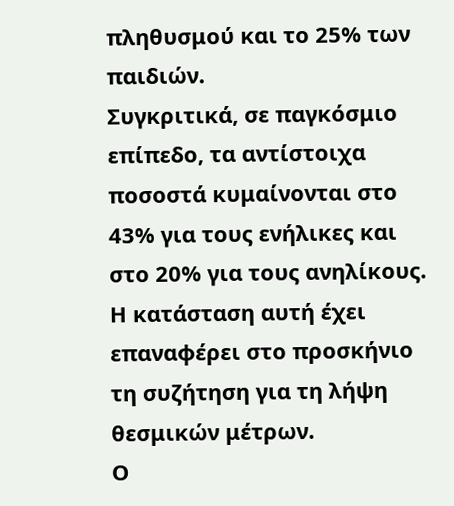πληθυσμού και το 25% των παιδιών.
Συγκριτικά, σε παγκόσμιο επίπεδο, τα αντίστοιχα ποσοστά κυμαίνονται στο 43% για τους ενήλικες και στο 20% για τους ανηλίκους. Η κατάσταση αυτή έχει επαναφέρει στο προσκήνιο τη συζήτηση για τη λήψη θεσμικών μέτρων.
Ο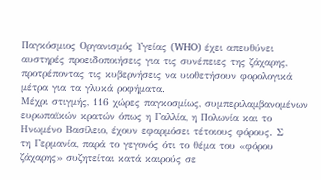Παγκόσμιος Οργανισμός Υγείας (WHO) έχει απευθύνει αυστηρές προειδοποιήσεις για τις συνέπειες της ζάχαρης, προτρέποντας τις κυβερνήσεις να υιοθετήσουν φορολογικά μέτρα για τα γλυκά ροφήματα.
Μέχρι στιγμής, 116 χώρες παγκοσμίως, συμπεριλαμβανομένων ευρωπαϊκών κρατών όπως η Γαλλία, η Πολωνία και το Ηνωμένο Βασίλειο, έχουν εφαρμόσει τέτοιους φόρους. Σ
τη Γερμανία, παρά το γεγονός ότι το θέμα του «φόρου ζάχαρης» συζητείται κατά καιρούς σε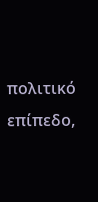πολιτικό επίπεδο,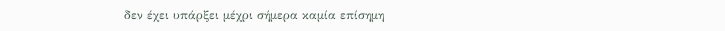δεν έχει υπάρξει μέχρι σήμερα καμία επίσημη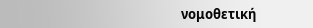νομοθετική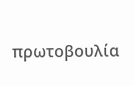πρωτοβουλία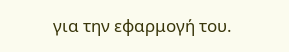για την εφαρμογή του.